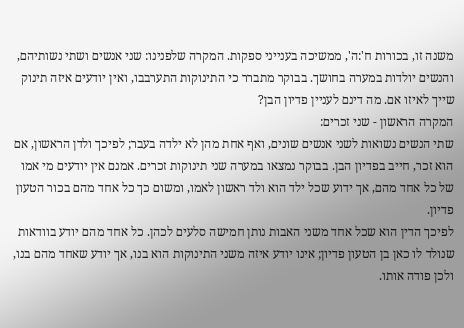משנה זו, בכורות ח':ה', ממשיכה בענייני ספקות. המקרה שלפנינו: שני אנשים ושתי נשותיהם, והנשים יולדות במערה בחושך. בבוקר מתברר כי התינוקות התערבבו, ואין יודעים איזה תינוק שייך לאיזו אם. מה דינם לעניין פדיון הבן?
המקרה הראשון - שני זכרים:
שתי הנשים נשואות לשני אנשים שונים, ואף אחת מהן לא ילדה בעבר; לפיכך ולדן הראשון, אם הוא זכר, חייב בפדיון הבן. בבוקר נמצאו במערה שני תינוקות זכרים. אמנם אין יודעים מי אמו של כל אחד מהם, אך ידוע שכל ילד הוא ולד ראשון לאמו, ומשום כך כל אחד מהם בכור הטעון פדיון.
לפיכך הדין הוא שכל אחד משני האבות נותן חמישה סלעים לכהן. כל אחד מהם יודע בוודאות שנולד לו כאן בן הטעון פדיון; אינו יודע איזה משני התינוקות הוא בנו, אך יודע שאחד מהם בנו, ולכן פודה אותו.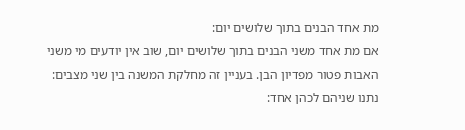מת אחד הבנים בתוך שלושים יום:
אם מת אחד משני הבנים בתוך שלושים יום, שוב אין יודעים מי משני האבות פטור מפדיון הבן. בעניין זה מחלקת המשנה בין שני מצבים:
נתנו שניהם לכהן אחד: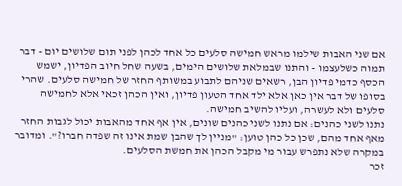אם שני האבות שילמו מראש חמישה סלעים כל אחד לכהן לפני תום שלושים יום - דבר תמוה כשלעצמו - והתנו שבמלאת שלושים הימים, בשעה שחל חיוב הפדיון, ישמש הכסף כדמי פדיון הבן, רשאים שניהם לתבוע במשותף החזר של חמישה סלעים. שהרי בסופו של דבר אין כאן אלא ילד אחד הטעון פדיון, ואין הכהן זכאי אלא לחמישה סלעים ולא לעשרה, ועליו להשיב חמישה.
נתנו לשני כהנים: אם נתנו לשני כהנים שונים, אין אף אחד מהאבות יכול לגבות החזר מאף אחד מהם, שכן כל כהן טוען: "מניין לך שהבן שמת אינו זה שפדה חברו?". ומדובר במקרה שלא נתפרש עבור מי מקבל הכהן את חמשת הסלעים.
זכר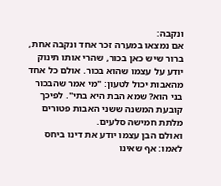ונקבה:
אם נמצאו במערה זכר אחד ונקבה אחת, ברור שיש כאן בכור, שהרי אותו תינוק יודע על עצמו שהוא בכור. אולם כל אחד מהאבות יכול לטעון: "מי אמר שהבכור בני הוא? שמא הבת היא בתי". לפיכך קובעת המשנה ששני האבות פטורים מלתת חמישה סלעים.
ואולם הבן עצמו יודע את דינו ביחס לאמו: אף שאינו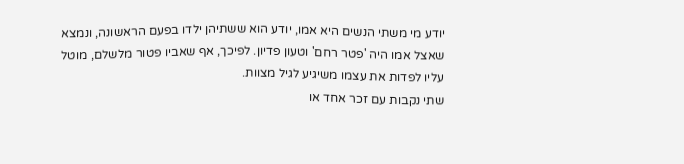יודע מי משתי הנשים היא אמו, יודע הוא ששתיהן ילדו בפעם הראשונה, ונמצא שאצל אמו היה 'פטר רחם' וטעון פדיון. לפיכך, אף שאביו פטור מלשלם, מוטל עליו לפדות את עצמו משיגיע לגיל מצוות.
שתי נקבות עם זכר אחד או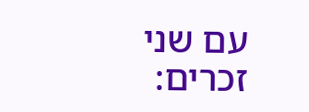עם שני זכרים: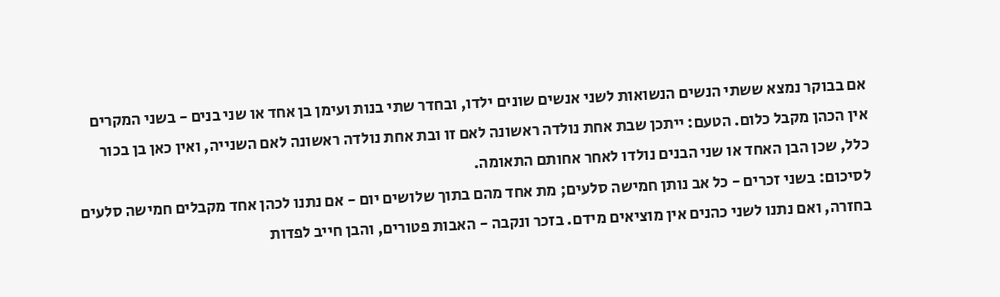אם בבוקר נמצא ששתי הנשים הנשואות לשני אנשים שונים ילדו, ובחדר שתי בנות ועימן בן אחד או שני בנים - בשני המקרים אין הכהן מקבל כלום. הטעם: ייתכן שבת אחת נולדה ראשונה לאם זו ובת אחת נולדה ראשונה לאם השנייה, ואין כאן בן בכור כלל, שכן הבן האחד או שני הבנים נולדו לאחר אחותם התאומה.
לסיכום: בשני זכרים - כל אב נותן חמישה סלעים; מת אחד מהם בתוך שלושים יום - אם נתנו לכהן אחד מקבלים חמישה סלעים בחזרה, ואם נתנו לשני כהנים אין מוציאים מידם. בזכר ונקבה - האבות פטורים, והבן חייב לפדות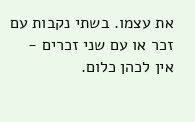את עצמו. בשתי נקבות עם זכר או עם שני זכרים - אין לכהן כלום.